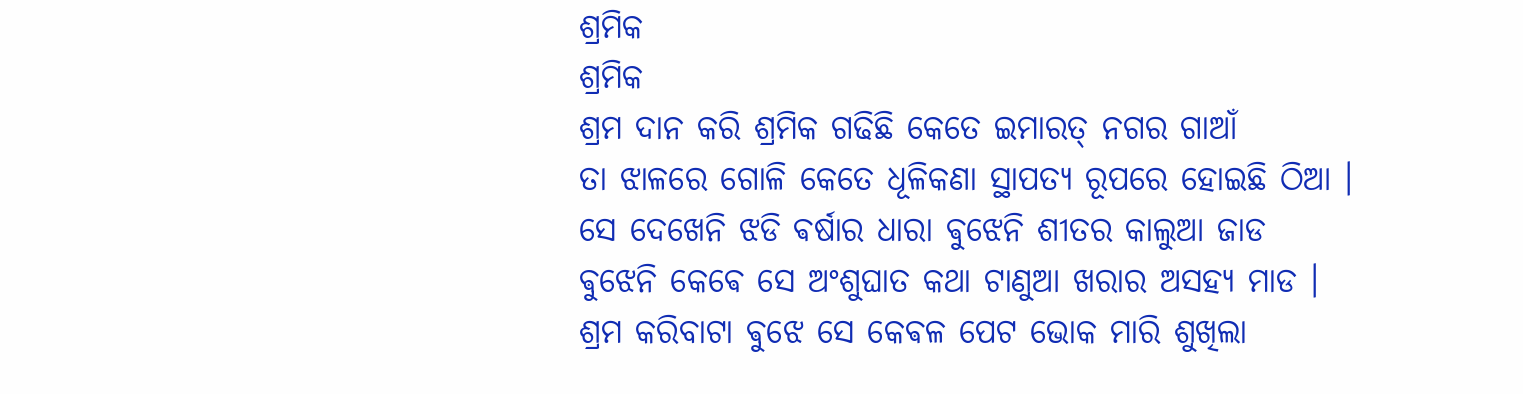ଶ୍ରମିକ
ଶ୍ରମିକ
ଶ୍ରମ ଦାନ କରି ଶ୍ରମିକ ଗଢିଛି କେତେ ଇମାରତ୍ ନଗର ଗାଆଁ
ତା ଝାଳରେ ଗୋଳି କେତେ ଧୂଳିକଣା ସ୍ଥାପତ୍ଯ ରୂପରେ ହୋଇଛି ଠିଆ ।
ସେ ଦେଖେନି ଝଡି ଵର୍ଷାର ଧାରା ଵୁଝେନି ଶୀତର କାଲୁଆ ଜାଡ
ଵୁଝେନି କେଵେ ସେ ଅଂଶୁଘାତ କଥା ଟାଣୁଆ ଖରାର ଅସହ୍ଯ ମାଡ ।
ଶ୍ରମ କରିବାଟା ଵୁଝେ ସେ କେଵଳ ପେଟ ଭୋକ ମାରି ଶୁଖିଲା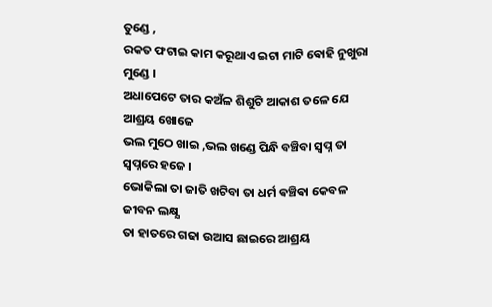ତୁଣ୍ଡେ ,
ରକତ ଫଟାଇ କାମ କରୂଥାଏ ଇଟା ମାଟି ଵୋହି ନୁଖୁରା ମୁଣ୍ଡେ ।
ଅଧାପେଟେ ତାର କଅଁଳ ଶିଶୁଟି ଆକାଶ ତଳେ ଯେ ଆଶ୍ରୟ ଖୋଜେ
ଭଲ ମୁଠେ ଖାଇ ,ଭଲ ଖଣ୍ଡେ ପିନ୍ଧି ବଞ୍ଚିବା ସ୍ବପ୍ନ ତା ସ୍ବପ୍ନରେ ହଜେ ।
ଭୋକିଲା ତା ଜାତି ଖଟିବା ତା ଧର୍ମ ଵଞ୍ଚିଵା କେବଳ ଜୀବନ ଲକ୍ଷ୍ଯ
ତା ହାତରେ ଗଢା ଉଆସ ଛାଇରେ ଆଶ୍ରୟ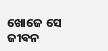ଖୋଜେ ସେ ଜୀଵନ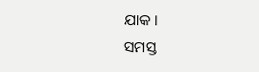ଯାକ ।
ସମସ୍ତ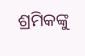ଶ୍ରମିକଙ୍କୁ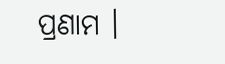ପ୍ରଣାମ ।